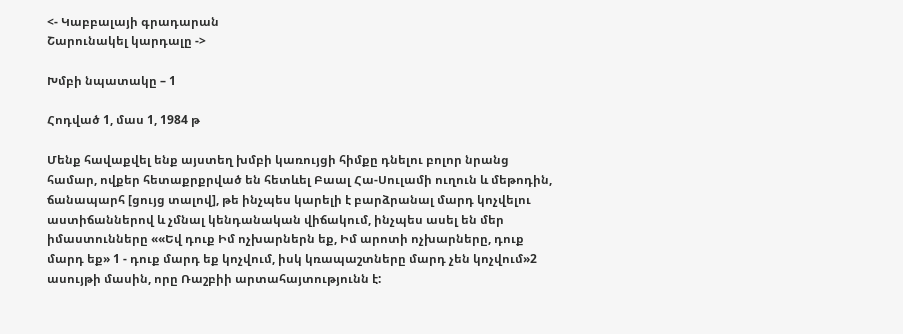<- Կաբբալայի գրադարան
Շարունակել կարդալը ->

Խմբի նպատակը – 1

Հոդված 1, մաս 1, 1984 թ

Մենք հավաքվել ենք այստեղ խմբի կառույցի հիմքը դնելու բոլոր նրանց համար, ովքեր հետաքրքրված են հետևել Բաալ Հա-Սուլամի ուղուն և մեթոդին, ճանապարհ [ցույց տալով], թե ինչպես կարելի է բարձրանալ մարդ կոչվելու աստիճաններով և չմնալ կենդանական վիճակում, ինչպես ասել են մեր իմաստունները ««Եվ դուք Իմ ոչխարներն եք, Իմ արոտի ոչխարները, դուք մարդ եք» 1 - դուք մարդ եք կոչվում, իսկ կռապաշտները մարդ չեն կոչվում»2 ասույթի մասին, որը Ռաշբիի արտահայտությունն է: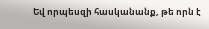Եվ որպեսզի հասկանանք, թե որն է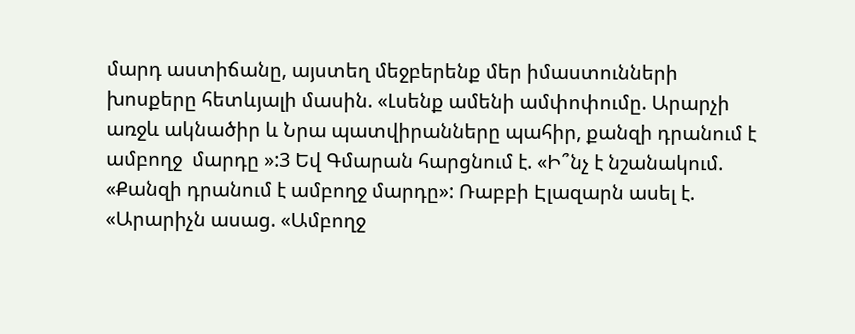մարդ աստիճանը, այստեղ մեջբերենք մեր իմաստունների խոսքերը հետևյալի մասին. «Լսենք ամենի ամփոփումը. Արարչի առջև ակնածիր և Նրա պատվիրանները պահիր, քանզի դրանում է ամբողջ  մարդը »:3 Եվ Գմարան հարցնում է. «Ի՞նչ է նշանակում. «Քանզի դրանում է ամբողջ մարդը»: Ռաբբի Էլազարն ասել է. «Արարիչն ասաց. «Ամբողջ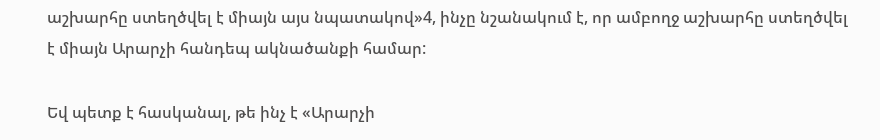աշխարհը ստեղծվել է միայն այս նպատակով»4, ինչը նշանակում է, որ ամբողջ աշխարհը ստեղծվել է միայն Արարչի հանդեպ ակնածանքի համար:

Եվ պետք է հասկանալ, թե ինչ է «Արարչի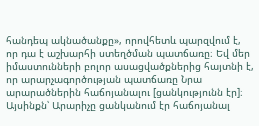հանդեպ ակնածանքը», որովհետև պարզվում է, որ դա է աշխարհի ստեղծման պատճառը։ Եվ մեր իմաստունների բոլոր ասացվածքներից հայտնի է, որ արարչագործության պատճառը Նրա արարածներին հաճոյանալու [ցանկությունն էր]։ Այսինքն՝ Արարիչը ցանկանում էր հաճոյանալ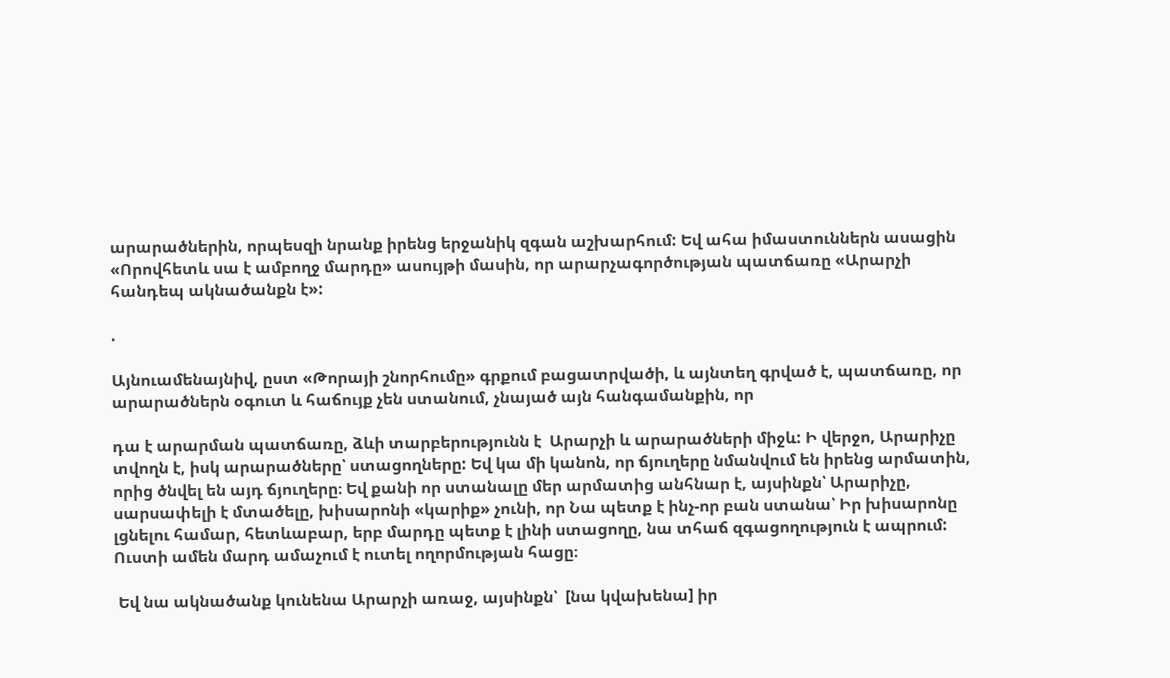արարածներին, որպեսզի նրանք իրենց երջանիկ զգան աշխարհում: Եվ ահա իմաստուններն ասացին «Որովհետև սա է ամբողջ մարդը» ասույթի մասին, որ արարչագործության պատճառը «Արարչի հանդեպ ակնածանքն է»:

.

Այնուամենայնիվ, ըստ «Թորայի շնորհումը» գրքում բացատրվածի, և այնտեղ գրված է, պատճառը, որ արարածներն օգուտ և հաճույք չեն ստանում, չնայած այն հանգամանքին, որ

դա է արարման պատճառը, ձևի տարբերությունն է  Արարչի և արարածների միջև: Ի վերջո, Արարիչը տվողն է, իսկ արարածները՝ ստացողները: Եվ կա մի կանոն, որ ճյուղերը նմանվում են իրենց արմատին, որից ծնվել են այդ ճյուղերը։ Եվ քանի որ ստանալը մեր արմատից անհնար է, այսինքն՝ Արարիչը, սարսափելի է մտածելը, խիսարոնի «կարիք» չունի, որ Նա պետք է ինչ-որ բան ստանա՝ Իր խիսարոնը լցնելու համար, հետևաբար, երբ մարդը պետք է լինի ստացողը, նա տհաճ զգացողություն է ապրում: Ուստի ամեն մարդ ամաչում է ուտել ողորմության հացը։

 Եվ նա ակնածանք կունենա Արարչի առաջ, այսինքն՝  [նա կվախենա] իր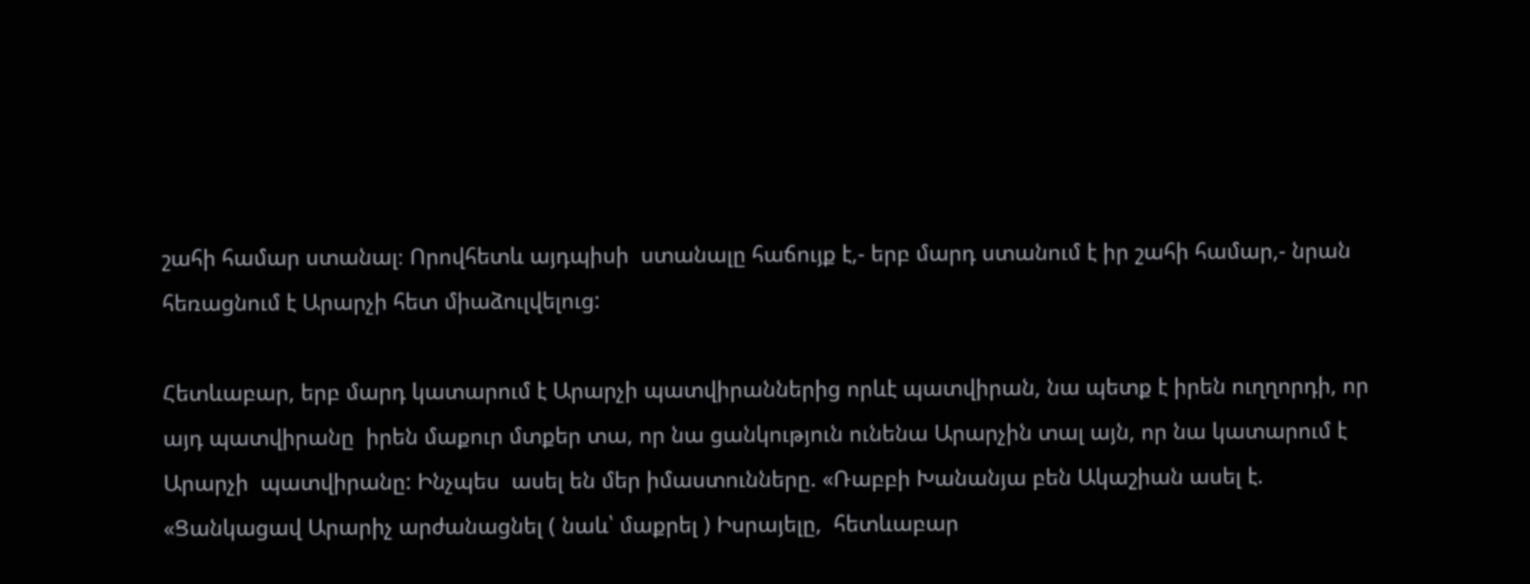շահի համար ստանալ։ Որովհետև այդպիսի  ստանալը հաճույք է,- երբ մարդ ստանում է իր շահի համար,- նրան հեռացնում է Արարչի հետ միաձուլվելուց:

Հետևաբար, երբ մարդ կատարում է Արարչի պատվիրաններից որևէ պատվիրան, նա պետք է իրեն ուղղորդի, որ այդ պատվիրանը  իրեն մաքուր մտքեր տա, որ նա ցանկություն ունենա Արարչին տալ այն, որ նա կատարում է Արարչի  պատվիրանը: Ինչպես  ասել են մեր իմաստունները. «Ռաբբի Խանանյա բեն Ակաշիան ասել է. «Ցանկացավ Արարիչ արժանացնել ( նաև՝ մաքրել ) Իսրայելը,  հետևաբար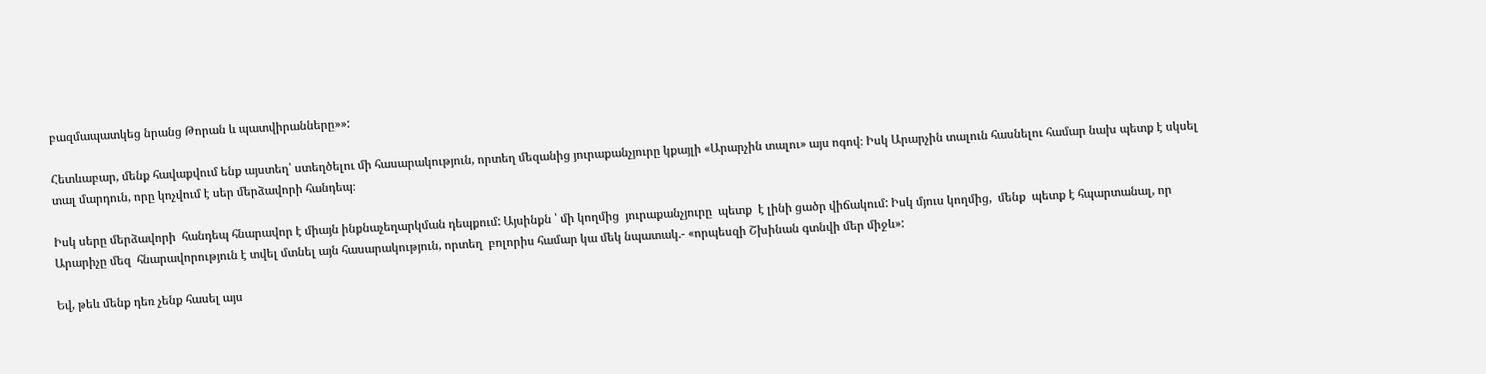բազմապատկեց նրանց Թորան և պատվիրանները»»:

Հետևաբար, մենք հավաքվում ենք այստեղ՝ ստեղծելու մի հասարակություն, որտեղ մեզանից յուրաքանչյուրը կքայլի «Արարչին տալու» այս ոգով։ Իսկ Արարչին տալուն հասնելու համար նախ պետք է սկսել տալ մարդուն, որը կոչվում է սեր մերձավորի հանդեպ։

Իսկ սերը մերձավորի  հանդեպ հնարավոր է միայն ինքնաչեղարկման դեպքում: Այսինքն ՝ մի կողմից  յուրաքանչյուրը  պետք  է լինի ցածր վիճակում: Իսկ մյուս կողմից,  մենք  պետք է հպարտանալ, որ Արարիչը մեզ  հնարավորություն է տվել մտնել այն հասարակություն, որտեղ  բոլորիս համար կա մեկ նպատակ.- «որպեսզի Շխինան գտնվի մեր միջև»:

Եվ, թեև մենք դեռ չենք հասել այս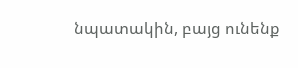նպատակին, բայց ունենք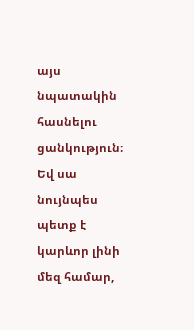այս նպատակին հասնելու ցանկություն։ Եվ սա նույնպես պետք է կարևոր լինի մեզ համար,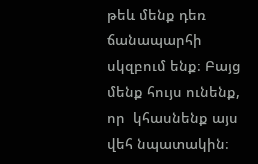թեև մենք դեռ ճանապարհի սկզբում ենք։ Բայց մենք հույս ունենք, որ  կհասնենք այս վեհ նպատակին։